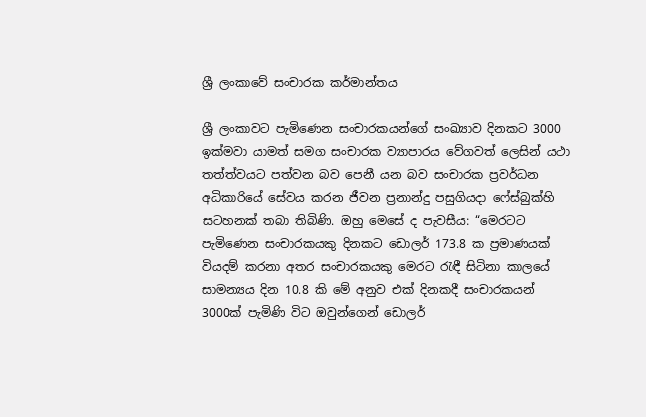ශ්‍රී ලංකාවේ සංචාරක කර්මාන්තය

ශ්‍රී ලංකාවට පැමිණෙන සංචාරකයන්ගේ සංඛ්‍යාව දිනකට 3000 ඉක්මවා යාමත් සමග සංචාරක ව්‍යාපාරය වේගවත් ලෙසින් යථා තත්ත්වයට පත්වන බව පෙනී යන බව සංචාරක ප්‍රවර්ධන අධිකාරියේ සේවය කරන ජීවන ප්‍රනාන්දු පසුගියදා ෆේස්බුක්හි සටහනක් තබා තිබිණි. ඔහු මෙසේ ද පැවසීය: “මෙරටට පැමිණෙන සංචාරකයකු දිනකට ඩොලර් 173.8 ක ප්‍රමාණයක් වියදම් කරනා අතර සංචාරකයකු මෙරට රැඳී සිටිනා කාලයේ සාමන්‍යය දින 10.8 කි මේ අනුව එක් දිනකදී සංචාරකයන් 3000ක් පැමිණි විට ඔවුන්ගෙන් ඩොලර්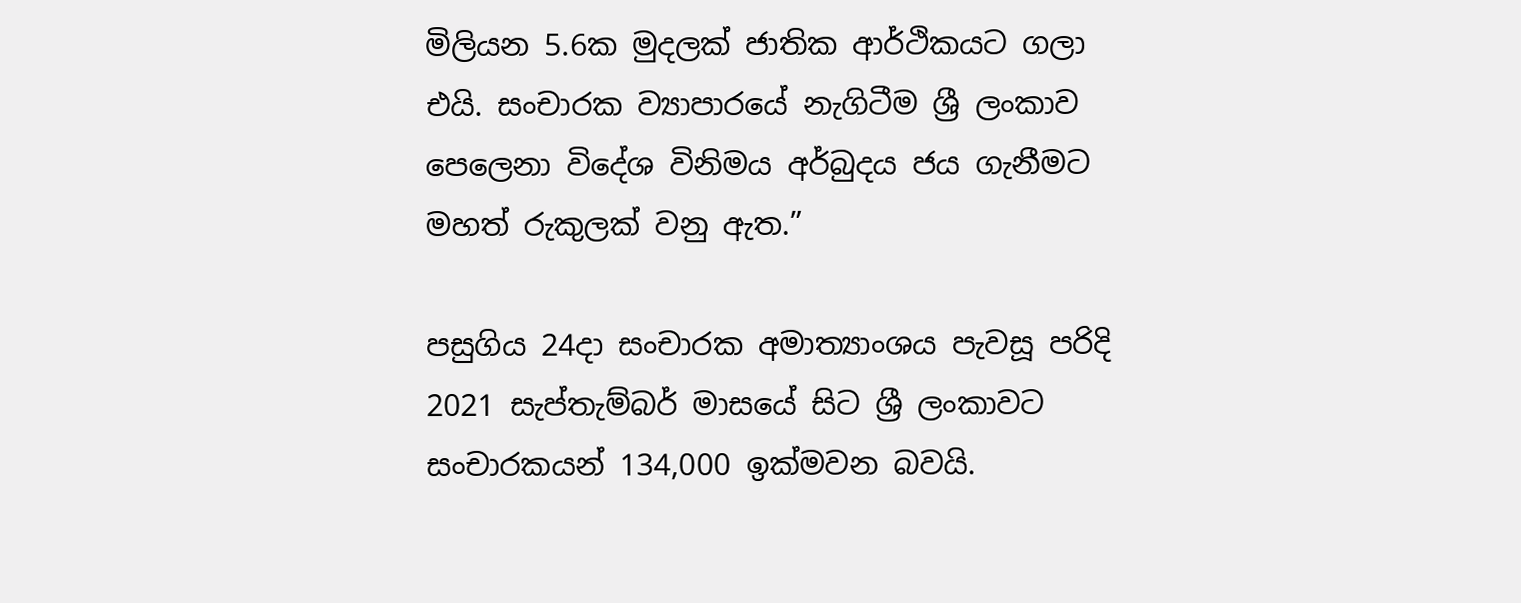මිලියන 5.6ක මුදලක් ජාතික ආර්ථිකයට ගලා එයි. සංචාරක ව්‍යාපාරයේ නැගිටීම ශ්‍රී ලංකාව පෙලෙනා විදේශ විනිමය අර්බුදය ජය ගැනීමට මහත් රුකුලක් වනු ඇත.”

පසුගිය 24දා සංචාරක අමාත්‍යාංශය පැවසූ පරිදි 2021 සැප්තැම්බර් මාසයේ සිට ශ්‍රී ලංකාවට සංචාරකයන් 134,000 ඉක්මවන බවයි.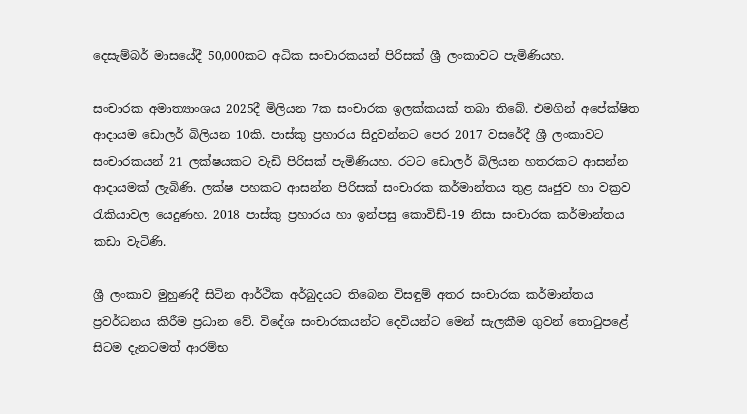දෙසැම්බර් මාසයේදී 50,000කට අධික සංචාරකයන් පිරිසක් ශ්‍රී ලංකාවට පැමිණියහ.

සංචාරක අමාත්‍යාංශය 2025දී මිලියන 7ක සංචාරක ඉලක්කයක් තබා තිබේ. එමගින් අපේක්ෂිත ආදායම ඩොලර් බිලියන 10කි. පාස්කු ප්‍රහාරය සිදුවන්නට පෙර 2017 වසරේදී ශ්‍රී ලංකාවට සංචාරකයන් 21 ලක්ෂයකට වැඩි පිරිසක් පැමිණියහ. රටට ඩොලර් බිලියන හතරකට ආසන්න ආදායමක් ලැබිණි. ලක්ෂ පහකට ආසන්න පිරිසක් සංචාරක කර්මාන්තය තුළ ඍජුව හා වක්‍රව රැකියාවල යෙදුණහ. 2018 පාස්කු ප්‍රහාරය හා ඉන්පසු කොවිඩ්-19 නිසා සංචාරක කර්මාන්තය කඩා වැටිණි.

ශ්‍රී ලංකාව මුහුණදී සිටින ආර්ථික අර්බුදයට තිබෙන විසඳුම් අතර සංචාරක කර්මාන්තය ප්‍රවර්ධනය කිරීම ප්‍රධාන වේ. විදේශ සංචාරකයන්ට දෙවියන්ට මෙන් සැලකීම ගුවන් තොටුපළේ සිටම දැනටමත් ආරම්භ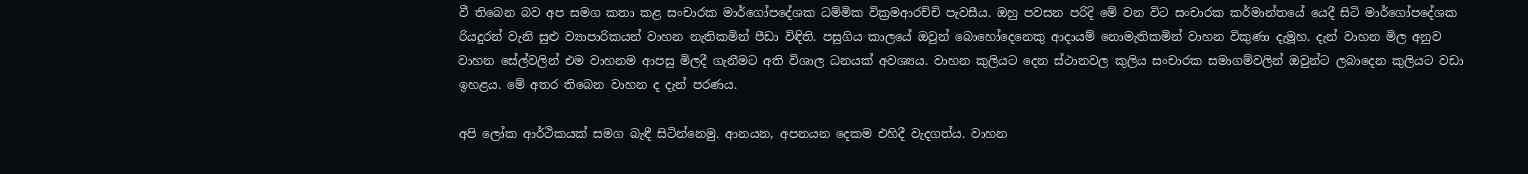වී තිබෙන බව අප සමග කතා කළ සංචාරක මාර්ගෝපදේශක ධම්මික වික්‍රමආරච්චි පැවසීය. ඔහු පවසන පරිදි මේ වන විට සංචාරක කර්මාන්තයේ යෙදී සිටි මාර්ගෝපදේශක රියදුරන් වැනි සුළු ව්‍යාපාරිකයන් වාහන නැතිකමින් පීඩා විඳිති. පසුගිය කාලයේ ඔවුන් බොහෝදෙනෙකු ආදායම් නොමැතිකමින් වාහන විකුණා දැමූහ. දැන් වාහන මිල අනුව වාහන සේල්වලින් එම වාහනම ආපසු මිලදී ගැනීමට අති විශාල ධනයක් අවශ්‍යය. වාහන කුලියට දෙන ස්ථානවල කුලිය සංචාරක සමාගම්වලින් ඔවුන්ට ලබාදෙන කුලියට වඩා ඉහළය. මේ අතර තිබෙන වාහන ද දැන් පරණය.

අපි ලෝක ආර්ථිකයක් සමග බැඳී සිටින්නෙමු. ආනයන, අපනයන දෙකම එහිදී වැදගත්ය. වාහන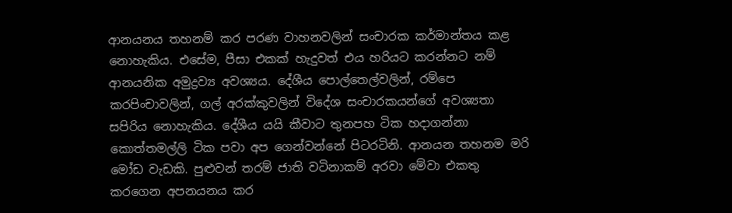ආනයනය තහනම් කර පරණ වාහනවලින් සංචාරක කර්මාන්තය කළ නොහැකිය. එසේම, පීසා එකක් හැදුවත් එය හරියට කරන්නට නම් ආනයනික අමුද්‍රව්‍ය අවශ්‍යය. දේශීය පොල්තෙල්වලින්, රම්පෙ කරපිංචාවලින්, ගල් අරක්කුවලින් විදේශ සංචාරකයන්ගේ අවශ්‍යතා සපිරිය නොහැකිය. දේශීය යයි කීවාට තුනපහ ටික හදාගන්නා කොත්තමල්ලි ටික පවා අප ගෙන්වන්නේ පිටරටිනි. ආනයන තහනම මරි මෝඩ වැඩකි. පුළුවන් තරම් ජාති වටිනාකම් අරවා මේවා එකතු කරගෙන අපනයනය කර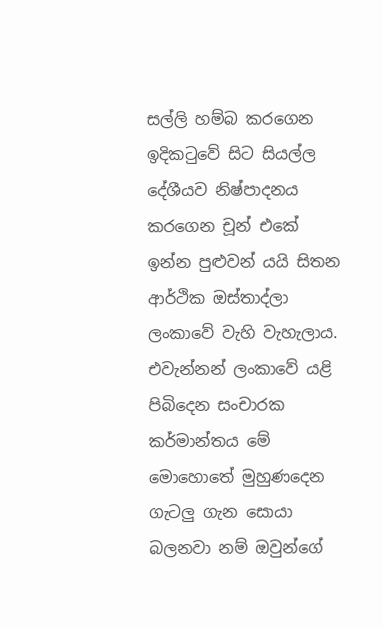සල්ලි හම්බ කරගෙන ඉදිකටුවේ සිට සියල්ල දේශීයව නිෂ්පාදනය කරගෙන චූන් එකේ ඉන්න පුළුවන් යයි සිතන ආර්ථික ඔස්තාද්ලා ලංකාවේ වැහි වැහැලාය. එවැන්නන් ලංකාවේ යළි පිබිදෙන සංචාරක කර්මාන්තය මේ මොහොතේ මුහුණදෙන ගැටලු ගැන සොයා බලනවා නම් ඔවුන්ගේ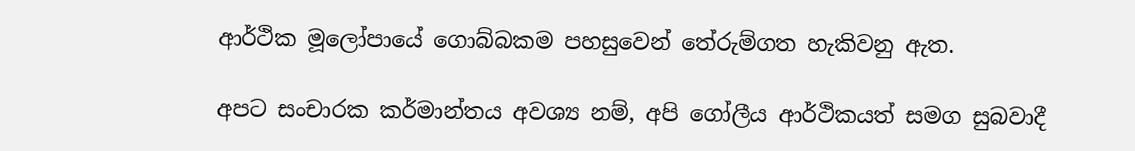ආර්ථික මූලෝපායේ ගොබ්බකම පහසුවෙන් තේරුම්ගත හැකිවනු ඇත.

අපට සංචාරක කර්මාන්තය අවශ්‍ය නම්, අපි ගෝලීය ආර්ථිකයත් සමග සුබවාදී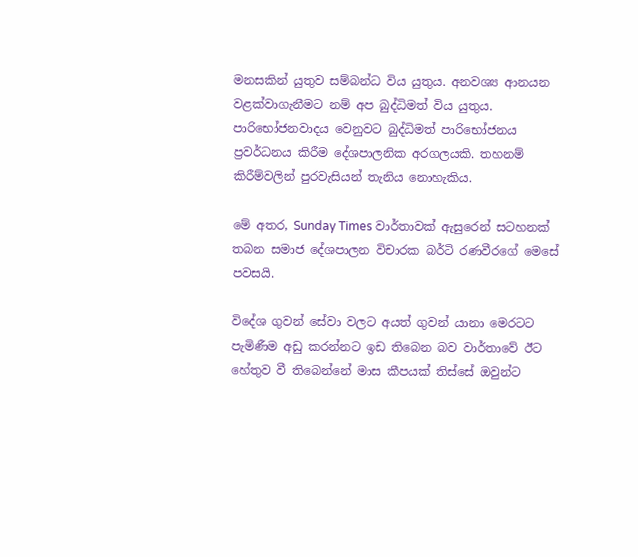මනසකින් යුතුව සම්බන්ධ විය යුතුය. අනවශ්‍ය ආනයන වළක්වාගැනීමට නම් අප බුද්ධිමත් විය යුතුය. පාරිභෝජනවාදය වෙනුවට බුද්ධිමත් පාරිභෝජනය ප්‍රවර්ධනය කිරීම දේශපාලනික අරගලයකි. තහනම් කිරීම්වලින් පුරවැසියන් තැනිය නොහැකිය.

මේ අතර, Sunday Times වාර්තාවක් ඇසුරෙන් සටහනක් තබන සමාජ දේශපාලන විචාරක බර්ටි රණවීරගේ මෙසේ පවසයි.

විදේශ ගුවන් සේවා වලට අයත් ගුවන් යානා මෙරටට පැමිණීම අඩු කරන්නට ඉඩ තිබෙන බව වාර්තාවේ ඊට හේතුව වී තිබෙන්නේ මාස කීපයක් තිස්සේ ඔවුන්ට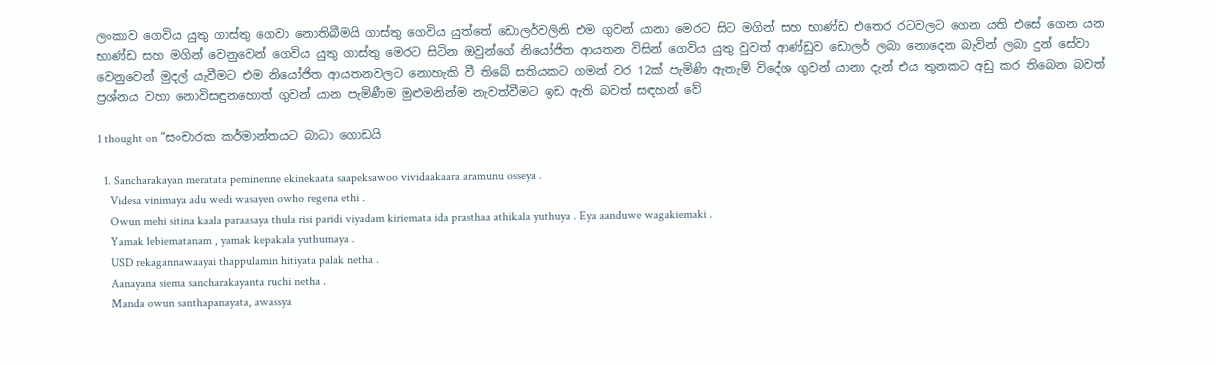ලංකාව ගෙවිය යුතු ගාස්තු ගෙවා නොතිබීමයි ගාස්තු ගෙවිය යුත්තේ ඩොලර්වලිනි එම ගුවන් යානා මෙරට සිට මගින් සහ භාණ්ඩ එතෙර රටවලට ගෙන යති එසේ ගෙන යන භාණ්ඩ සහ මගින් වෙනුවෙන් ගෙවිය යුතු ගාස්තු මෙරට සිටින ඔවුන්ගේ නියෝජිත ආයතන විසින් ගෙවිය යුතු වුවත් ආණ්ඩුව ඩොලර් ලබා නොදෙන බැවින් ලබා දුන් සේවා වෙනුවෙන් මුදල් යැවීමට එම නියෝජිත ආයතනවලට නොහැකි වී තිබේ සතියකට ගමන් වර 12ක් පැමිණි ඇතැම් විදේශ ගුවන් යානා දැන් එය තුනකට අඩු කර තිබෙන බවත් ප්‍රශ්නය වහා නොවිසඳුනහොත් ගුවන් යාන පැමිණීම මුළුමනින්ම නැවත්වීමට ඉඩ ඇති බවත් සඳහන් වේ

1 thought on “සංචාරක කර්මාන්තයට බාධා ගොඩයි

  1. Sancharakayan meratata peminenne ekinekaata saapeksawoo vividaakaara aramunu osseya .
    Videsa vinimaya adu wedi wasayen owho regena ethi .
    Owun mehi sitina kaala paraasaya thula risi paridi viyadam kiriemata ida prasthaa athikala yuthuya . Eya aanduwe wagakiemaki .
    Yamak lebiematanam , yamak kepakala yuthumaya .
    USD rekagannawaayai thappulamin hitiyata palak netha .
    Aanayana siema sancharakayanta ruchi netha .
    Manda owun santhapanayata, awassya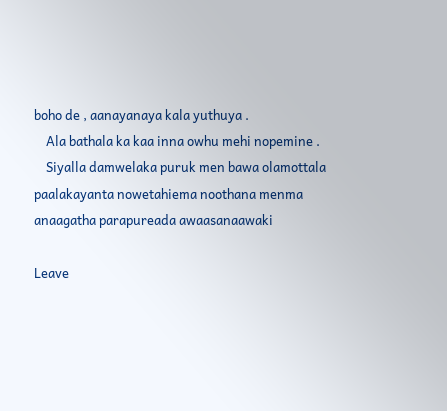boho de , aanayanaya kala yuthuya .
    Ala bathala ka kaa inna owhu mehi nopemine .
    Siyalla damwelaka puruk men bawa olamottala paalakayanta nowetahiema noothana menma anaagatha parapureada awaasanaawaki

Leave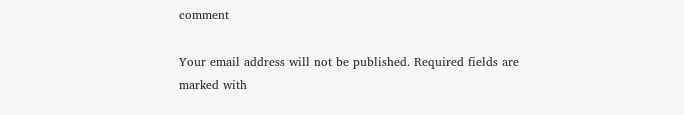comment

Your email address will not be published. Required fields are marked with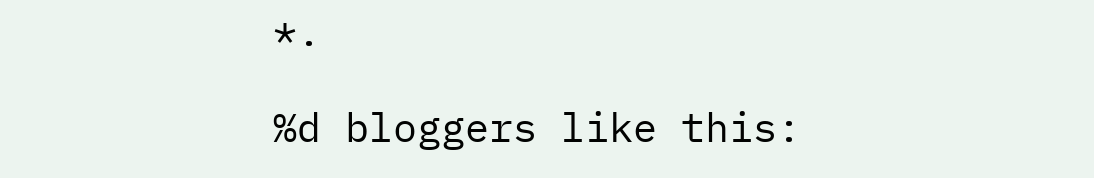*.

%d bloggers like this: